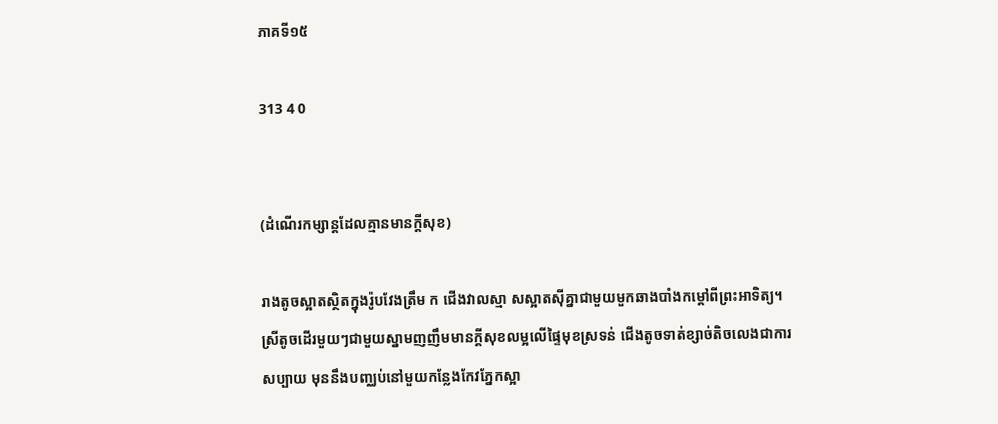ភាគទី១៥

313 4 0


(ដំណើរកម្សាន្ដដែលគ្មានមានក្ដីសុខ)

រាងតូចស្អាតស្ថិតក្នុងរ៉ូបវែងត្រឹម ក ជើងវាលស្មា សស្អាតស៊ីគ្នាជាមួយមួកឆាងបាំងកម្ដៅពីព្រះអាទិត្យ។ ស្រីតូចដើរមួយៗជាមួយស្នាមញញឹមមានក្ដីសុខលម្អលើផ្ទៃមុខស្រទន់ ជើងតូចទាត់ខ្សាច់តិចលេងជាការសប្បាយ មុននឹងបញ្ឈប់នៅមួយកន្លែងកែវភ្នែកស្អា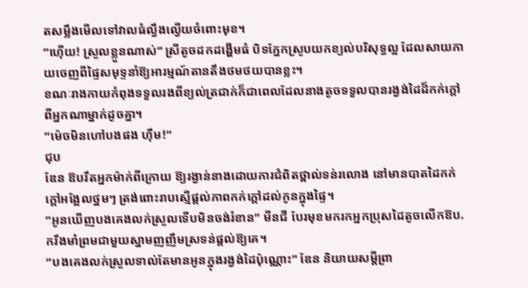តសម្លឹងមើលទៅវាលធំល្វឹងល្វើយចំពោះមុខ។
“ហ៊ើយ! ស្រួលខ្លួនណាស់” ស្រីតូចដកដង្ហើមធំ បិទភ្នែកស្រូបយកខ្យល់បរិសុទ្ធល្អ ដែលសាយភាយចេញពីផ្ទៃសមុទ្ទនាំឱ្យអារម្មណ៍តានតឹងថមថយបានខ្លះ។
ខណៈរាងកាយកំពុងទទួលរងពីខ្យល់ត្រជាក់ក៏ជាពេលដែលនាងតូចទទួលបានរង្វង់ដៃដ៏កក់ក្ដៅពីអ្នកណាម្នាក់ដូចគ្នា។
“ម៉េចមិនហៅបងផង ហ៊ឹម!”
ជុប
ឌែន ឱបរឹតអ្នកម៉ាក់ពីក្រោយ ឱ្យរង្វាន់នាងដោយការជំពិតថ្ពាល់ទន់រលោង នៅមានបាតដៃកក់ក្ដៅអង្អែលថ្នមៗ ត្រង់ពោះរាបស្មើផ្ដល់ភាពកក់ក្ដៅដល់កូនក្នុងផ្ទៃ។
“អូនឃើញបងគេងលក់ស្រួលទើបមិនចង់រំខាន” មីនជី បែរមុខមករកអ្នកប្រុសដៃតូចលើកឱប.ករឹងមាំព្រមជាមួយស្នាមញញឹមស្រទន់ផ្ដល់ឱ្យគេ។
“បងគេងលក់ស្រួលទាល់តែមានអូនក្នុងរង្វង់ដៃប៉ុណ្ណោះ” ឌែន និយាយសម្ដីព្រា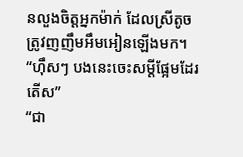នលួងចិត្តអ្នកម៉ាក់ ដែលស្រីតូចត្រូវញញឹមអឹមអៀនឡើងមក។
“ហ៊ឹសៗ បងនេះចេះសម្ដីផ្អែមដែរតើស”
“ជា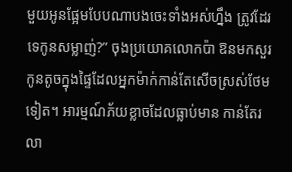មួយអូនផ្អែមបែបណាបងចេះទាំងអស់ហ្នឹង ត្រូវដែរទេកូនសម្លាញ់?” ចុងប្រយោគលោកប៉ា ឱនមកសួរកូនតូចក្នុងផ្ទៃដែលអ្នកម៉ាក់កាន់តែសើចស្រស់ថែមទៀត។ អារម្មណ៍ភ័យខ្លាចដែលធ្លាប់មាន កាន់តែរលា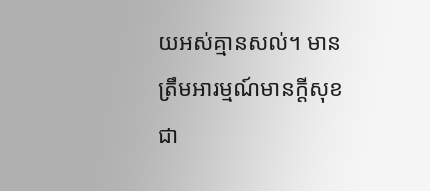យអស់គ្មានសល់។ មានត្រឹមអារម្មណ៍មានក្ដីសុខជា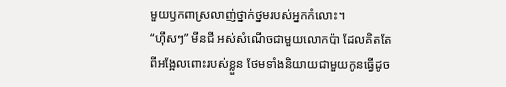មួយឫកពាស្រលាញ់ថ្នាក់ថ្នមរបស់អ្នកកំលោះ។
“ហ៊ឹសៗ” មីនជី អស់សំណើចជាមួយលោកប៉ា ដែលគិតតែពីអង្អែលពោះរបស់ខ្លួន ថែមទាំងនិយាយជាមួយកូនធ្វើដូច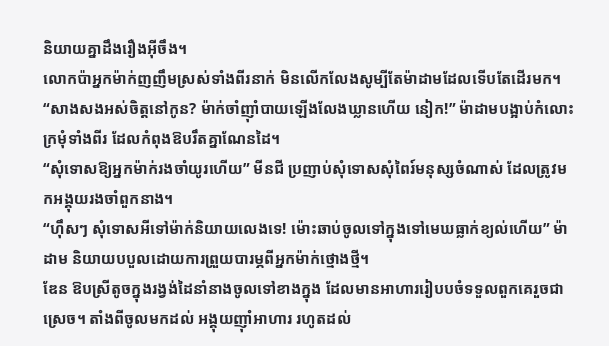និយាយគ្នាដឹងរឿងអ៊ីចឹង។
លោកប៉ាអ្នកម៉ាក់ញញឹមស្រស់ទាំងពីរនាក់ មិនលើកលែងសូម្បីតែម៉ាដាមដែលទើបតែដើរមក។
“សាងសងអស់ចិត្តនៅកូន? ម៉ាក់ចាំញ៉ាំបាយឡើងលែងឃ្លានហើយ នៀក!” ម៉ាដាមបង្អាប់កំលោះក្រមុំទាំងពីរ ដែលកំពុងឱបរឹតគ្នាណែនដៃ។
“សុំទោសឱ្យអ្នកម៉ាក់រងចាំយូរហើយ” មីនជី ប្រញាប់សុំទោសសុំពៃរ៍មនុស្សចំណាស់ ដែលត្រូវមកអង្គុយរងចាំពួកនាង។
“ហ៊ឹសៗ សុំទោសអីទៅម៉ាក់និយាយលេងទេ! ម៉ោះឆាប់ចូលទៅក្នុងទៅមេឃធ្លាក់ខ្យល់ហើយ” ម៉ាដាម និយាយបបួលដោយការព្រួយបារម្ភពីអ្នកម៉ាក់ថ្មោងថ្មី។
ឌែន ឱបស្រីតូចក្នុងរង្វង់ដៃនាំនាងចូលទៅខាងក្នុង ដែលមានអាហាររៀបបចំទទួលពួកគេរួចជាស្រេច។ តាំងពីចូលមកដល់ អង្គុយញ៉ាំអាហារ រហូតដល់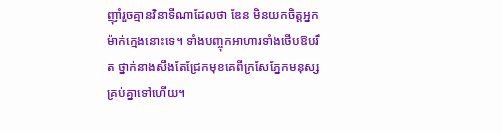ញ៉ាំរួចគ្មានវិនាទីណាដែលថា ឌែន មិនយកចិត្តអ្នកម៉ាក់ក្មេងនោះទេ។ ទាំងបញ្ចុកអាហារទាំងថើបឱបរឹត ថ្នាក់នាងសឹងតែជ្រែកមុខគេពីក្រសែភ្នែកមនុស្សគ្រប់គ្នាទៅហើយ។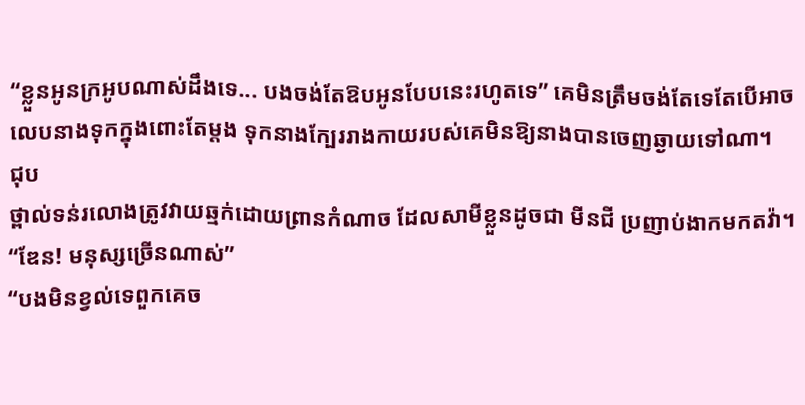“ខ្លួនអូនក្រអូបណាស់ដឹងទេ... បងចង់តែឱបអូនបែបនេះរហូតទេ” គេមិនត្រឹមចង់តែទេតែបើអាចលេបនាងទុកក្នុងពោះតែម្ដង ទុកនាងក្បែររាងកាយរបស់គេមិនឱ្យនាងបានចេញឆ្ងាយទៅណា។
ជុប
ថ្ពាល់ទន់រលោងត្រូវវាយឆ្មក់ដោយព្រានកំណាច ដែលសាមីខ្លួនដូចជា មីនជី ប្រញាប់ងាកមកតវ៉ា។
“ឌែន! មនុស្សច្រើនណាស់”
“បងមិនខ្វល់ទេពួកគេច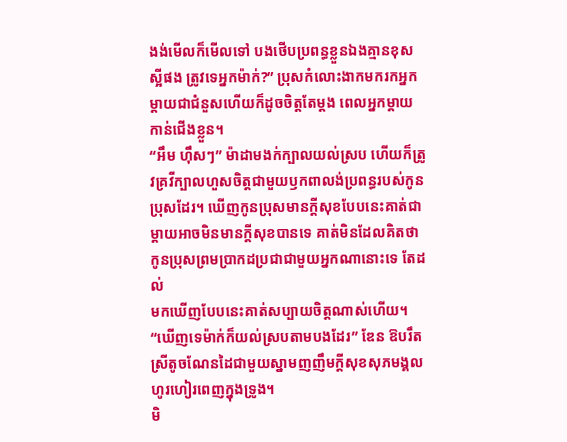ងង់មើលក៏មើលទៅ បងថើបប្រពន្ធខ្លួនឯងគ្មានខុសស្អីផង ត្រូវទេអ្នកម៉ាក់?” ប្រុសកំលោះងាកមករកអ្នកម្ដាយជាជំនួសហើយក៏ដូចចិត្តតែម្ដង ពេលអ្នកម្ដាយកាន់ជើងខ្លួន។
“អឹម ហ៊ឹសៗ” ម៉ាដាមងក់ក្បាលយល់ស្រប ហើយក៏ត្រូវគ្រវីក្បាលហួសចិត្តជាមួយឫកពាលង់ប្រពន្ធរបស់កូនប្រុសដែរ។ ឃើញកូនប្រុសមានក្ដីសុខបែបនេះគាត់ជាម្ដាយអាចមិនមានក្ដីសុខបានទេ គាត់មិនដែលគិតថាកូនប្រុសព្រមប្រាកដប្រជាជាមួយអ្នកណានោះទេ តែដល់
មកឃើញបែបនេះគាត់សប្បាយចិត្តណាស់ហើយ។
“ឃើញទេម៉ាក់ក៏យល់ស្របតាមបងដែរ” ឌែន ឱបរឹតស្រីតូចណែនដៃជាមួយស្នាមញញឹមក្ដីសុខសុភមង្គលហូរហៀរពេញក្នុងទ្រូង។
មិ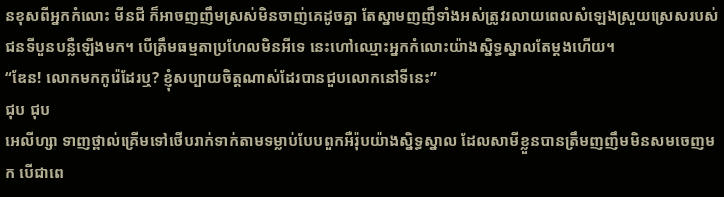នខុសពីអ្នកកំលោះ មីនជី ក៏អាចញញឹមស្រស់មិនចាញ់គេដូចគ្នា តែស្នាមញញឹទាំងអស់ត្រូវរលាយពេលសំឡេងស្រួយស្រេសរបស់ជនទីបួនបន្លឺឡើងមក។ បើត្រឹមធម្មតាប្រហែលមិនអីទេ នេះហៅឈ្មោះអ្នកកំលោះយ៉ាងសិ្នទ្ធស្នាលតែម្ដងហើយ។
“ឌែន! លោកមកកូរ៉េដែរឬ? ខ្ញុំសប្បាយចិត្តណាស់ដែរបានជួបលោកនៅទីនេះ”
ជុប ជុប
អេលីហ្សា ទាញថ្ពាល់គ្រើមទៅថើបរាក់ទាក់តាមទម្លាប់បែបពួកអឺរ៉ុបយ៉ាងស្និទ្ធស្នាល ដែលសាមីខ្លួនបានត្រឹមញញឹមមិនសមចេញមក បើជាពេ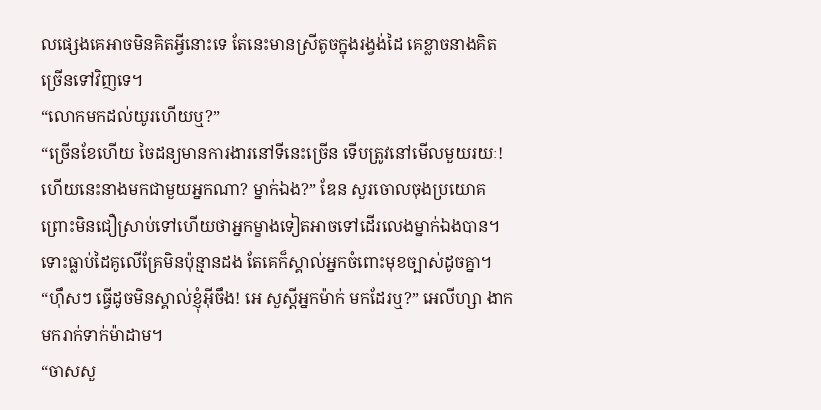លផ្សេងគេអាចមិនគិតអ្វីនោះទេ តែនេះមានស្រីតូចក្នុងរង្វង់ដៃ គេខ្លាចនាងគិតច្រើនទៅវិញទេ។
“លោកមកដល់យូរហើយឬ?”
“ច្រើនខែហើយ ចៃដន្យមានការងារនៅទីនេះច្រើន ទើបត្រូវនៅមើលមួយរយៈ! ហើយនេះនាងមកជាមួយអ្នកណា? ម្នាក់ឯង?” ឌែន សួរចោលចុងប្រយោគ ព្រោះមិនជឿស្រាប់ទៅហើយថាអ្នកម្ខាងទៀតអាចទៅដើរលេងម្នាក់ឯងបាន។ ទោះធ្លាប់ដៃគូលើគ្រែមិនប៉ុន្មានដង តែគេក៏ស្គាល់អ្នកចំពោះមុខច្បាស់ដូចគ្នា។
“ហ៊ឹសៗ ធ្វើដូចមិនស្គាល់ខ្ញុំអ៊ីចឹង! អេ សួស្ដីអ្នកម៉ាក់ មកដែរឬ?” អេលីហ្សា ងាកមករាក់ទាក់ម៉ាដាម។
“ចាសសួ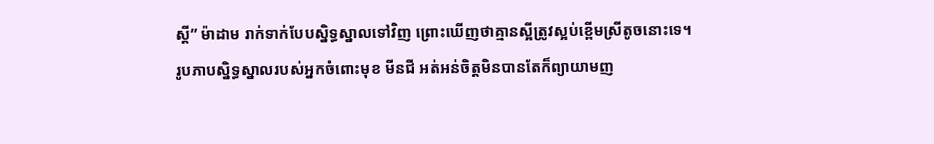ស្ដី” ម៉ាដាម រាក់ទាក់បែបសិ្នទ្ធស្នាលទៅវិញ ព្រោះឃើញថាគ្មានស្អីត្រូវស្អប់ខ្ពើមស្រីតូចនោះទេ។
រូបភាបស្និទ្ធស្នាលរបស់អ្នកចំពោះមុខ មីនជី អត់អន់ចិត្តមិនបានតែក៏ព្យាយាមញ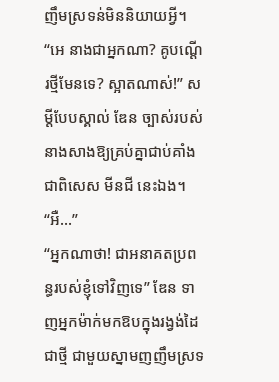ញឹមស្រទន់មិននិយាយអ្វី។
“អេ នាងជាអ្នកណា? គូបណ្ដើរថ្មីមែនទេ? ស្អាតណាស់!” សម្ដីបែបស្គាល់ ឌែន ច្បាស់របស់នាងសាងឱ្យគ្រប់គ្នាជាប់គាំងជាពិសេស មីនជី នេះឯង។
“អឺ...”
“អ្នកណាថា! ជាអនាគតប្រពន្ធរបស់ខ្ញុំទៅវិញទេ” ឌែន ទាញអ្នកម៉ាក់មកឱបក្នុងរង្វង់ដៃជាថ្មី ជាមួយស្នាមញញឹមស្រទ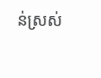ន់ស្រស់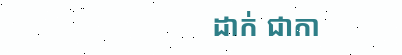ដាក់ ជាកា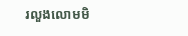រលួងលោមមិ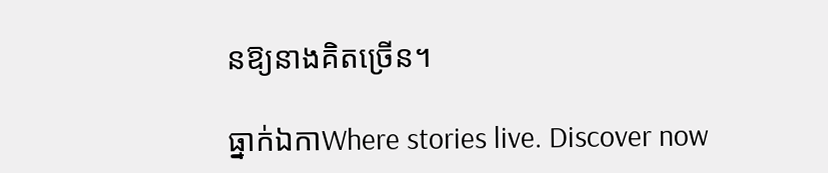នឱ្យនាងគិតច្រើន។

ធ្នាក់ឯកាWhere stories live. Discover now